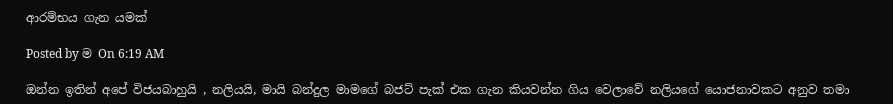ආරම්භය ගැන යමක්

Posted by ම On 6:19 AM

ඔන්න ඉතින් අපේ විජයබාහුයි , නලියයි, මායි බන්දුල මාමගේ බජට් පැක් එක ගැන කියවන්න ගිය වෙලාවේ නලියගේ යොජනාවකට අනුව තමා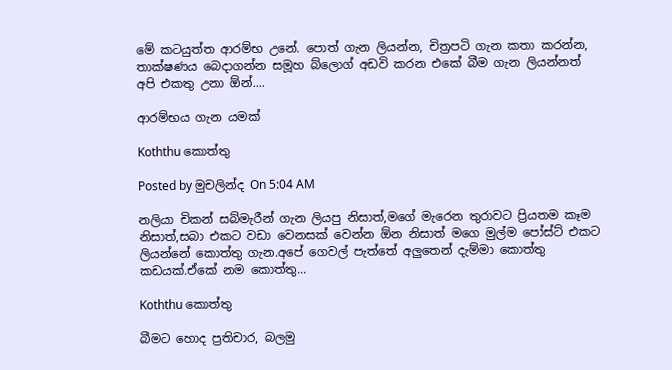මේ කටයුත්ත ආරම්භ උනේ. පොත් ගැන ලියන්න, චිත්‍රපටි ගැන කතා කරන්න, තාක්ෂණය බෙදාගන්න සමූහ බ්ලොග් අඩවි කරන එකේ බීම ගැන ලියන්නත් අපි එකතු උනා ඕන්....

ආරම්භය ගැන යමක්

Koththu කොත්තු

Posted by මුචලින්ද On 5:04 AM

නලියා චිකන් සබ්මැරීන් ගැන ලියපු නිසාත්,මගේ මැරෙන තුරාවට ප්‍රියතම කෑම නිසාත්,සබා එකට වඩා වෙනසක් වෙන්න ඕන නිසාත් මගෙ මුල්ම පෝස්ට් එකට ලියන්නේ කොත්තු ගැන.අපේ ගෙවල් පැත්තේ අලුතෙන් දැම්මා කොත්තු කඩයක්.ඒකේ නම කොත්තු...

Koththu කොත්තු

බීමට හොද ප්‍රතිචාර, බලමු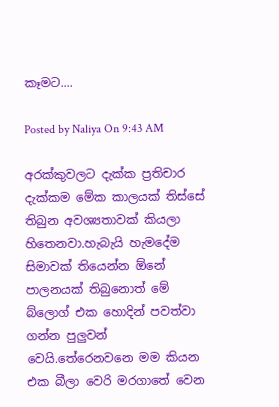කෑමට....

Posted by Naliya On 9:43 AM

අරක්කුවලට දැක්ක ප්‍රතිචාර දැක්කම මේක කාලයක් තිස්සේ තිබුන අවශ්‍යතාවක් කියලා හිතෙනවා.හැබැයි හැමදේම සිමාවක් තියෙන්න ඕනේ පාලනයක් තිබුනොත් මේ බ්ලොග් එක හොදින් පවත්වා ගන්න පුලුවන් වෙයි.තේරෙනවනෙ මම කියන එක බීලා වෙරි මරගාතේ වෙන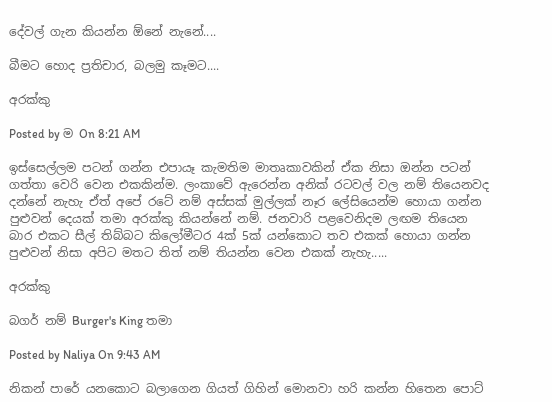දේවල් ගැන කියන්න ඕනේ නැනේ....

බීමට හොද ප්‍රතිචාර, බලමු කෑමට....

අරක්කු

Posted by ම On 8:21 AM

ඉස්සෙල්ලම පටන් ගන්න එපායෑ කැමතිම මාතෘකාවකින් ඒක නිසා ඔන්න පටන් ගත්තා වෙරි වෙන එකකින්ම. ලංකාවේ ඇරෙන්න අනික් රටවල් වල නම් තියෙනවද දන්නේ නැහැ ඒත් අපේ රටේ නම් අස්සක් මුල්ලක් නෑර ලේසියෙන්ම හොයා ගන්න පුළුවන් දෙයක් තමා අරක්කු කියන්නේ නම්. ජනවාරි පළවෙනිදම ලඟම තියෙන බාර එකට සීල් තිබ්බට කිලෝමීටර 4ක් 5ක් යන්කොට තව එකක් හොයා ගන්න පුළුවන් නිසා අපිට මතට තිත් නම් තියන්න වෙන එකක් නැහැ.....

අරක්කු

බගර් නම් Burger's King තමා

Posted by Naliya On 9:43 AM

නිකන් පාරේ යනකොට බලාගෙන ගියත් ගිහින් මොනවා හරි කන්න හිතෙන පොට්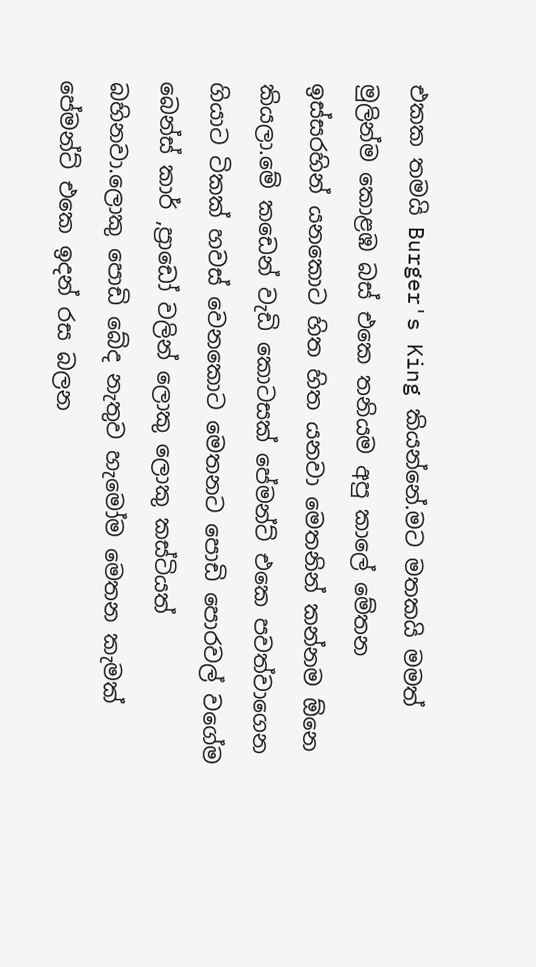එකක තමයි Burger's King කියන්නේ.මට මතකයි මමත් මුලින්ම කොළඹ බස් එකෙ තනියම අපු කාලේ මේතන ඉස්සරහින් යනකොට හිත හිත යනවා මෙතනින් කන්නම ඕනෙ කියලා.මේ කඩෙන් වැඩි කොටසක් පේමන්ට් එකෙ පවත්වාගෙන ගියාට ටිකක් හවස් වෙනකොට මෙතනට පොඩි පොරවල් වගේම බෙන්ස් කාර් ,ප්‍රාඩෝ වලින් ලොකු ලොකු කස්ටියත් බහිනවා.ලොකු පොඩි බේද නැතුව හැමෝම මෙතන කැමක් පේමන්ට් එකෙ ඉදන් රස බලන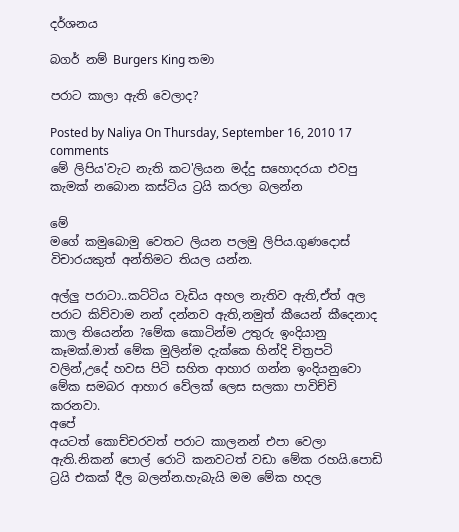දර්ශනය

බගර් නම් Burgers King තමා

පරාට කාලා ඇති වෙලාද?

Posted by Naliya On Thursday, September 16, 2010 17 comments
මේ ලිපිය'වැට නැති කට'ලියන මද්දු සහොදරයා එවපු කැමක් නබොන කස්ටිය ට්‍රයි කරලා බලන්න

මේ
මගේ කමුබොමු වෙතට ලියන පලමු ලිපිය.ගුණදොස් විචාරයකුත් අන්තිමට තියල යන්න.

අල්ලු පරාටා..කට්ටිය වැඩිය අහල නැතිව ඇති,ඒත් අල පරාට කිව්වාම නන් දන්නව ඇති,නමුත් කීයෙන් කීදෙනාද කාල තියෙන්න ?මේක කොටින්ම උතුරු ඉංදියානු කෑමක්.මාත් මේක මුලින්ම දැක්කෙ හින්දි චිත්‍රපටි වලින්,උදේ හවස පිටි සහිත ආහාර ගන්න ඉංදියනුවො මේක සමබර ආහාර වේලක් ලෙස සලකා පාවිච්චි කරනවා.
අපේ
අයටත් කොච්චරවත් පරාට කාලනන් එපා වෙලා ඇති.නිකන් පොල් රොටි කනවටත් වඩා මේක රහයි.පොඩි ට්‍රයි එකක් දීල බලන්න.හැබැයි මම මේක හදල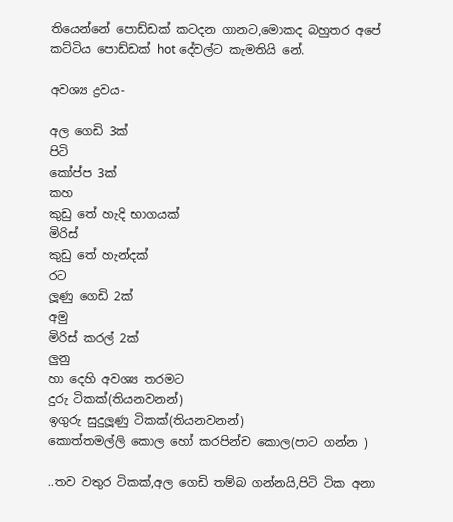තියෙන්නේ පොඩ්ඩක් කටදන ගානට,මොකද බහුතර අපේ කට්ටිය පොඩ්ඩක් hot දේවල්ට කැමතියි නේ.

අවශ්‍ය ද්‍රව‍ය-

අල ගෙඩි 3ක්
පිටි
කෝප්ප 3ක්
කහ
කුඩු තේ හැදි භාගයක්
මිරිස්
කුඩු තේ හැන්දක්
රට
ලූණු ගෙඩි 2ක්
අමු
මිරිස් කරල් 2ක්
ලුනු
හා දෙහි අවශ්‍ය තරමට
දුරු ටිකක්(තියනවනන්)
ඉගුරු සුදුලූණු ටිකක්(තියනවනන්)
කොත්තමල්ලි කොල හෝ කරපින්ච කොල(පාට ගන්න )

..තව වතුර ටිකක්,අල ගෙඩි තම්බ ගන්නයි,පිටි ටික අනා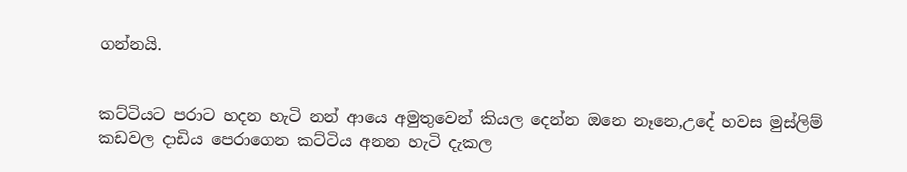ගන්නයි.


කට්ටියට පරාට හදන හැටි නන් ආයෙ අමුතුවෙන් කියල දෙන්න ඔනෙ නෑනෙ,උදේ හවස මුස්ලිම් කඩවල දාඩිය පෙරාගෙන කට්ටිය අනන හැටි දැකල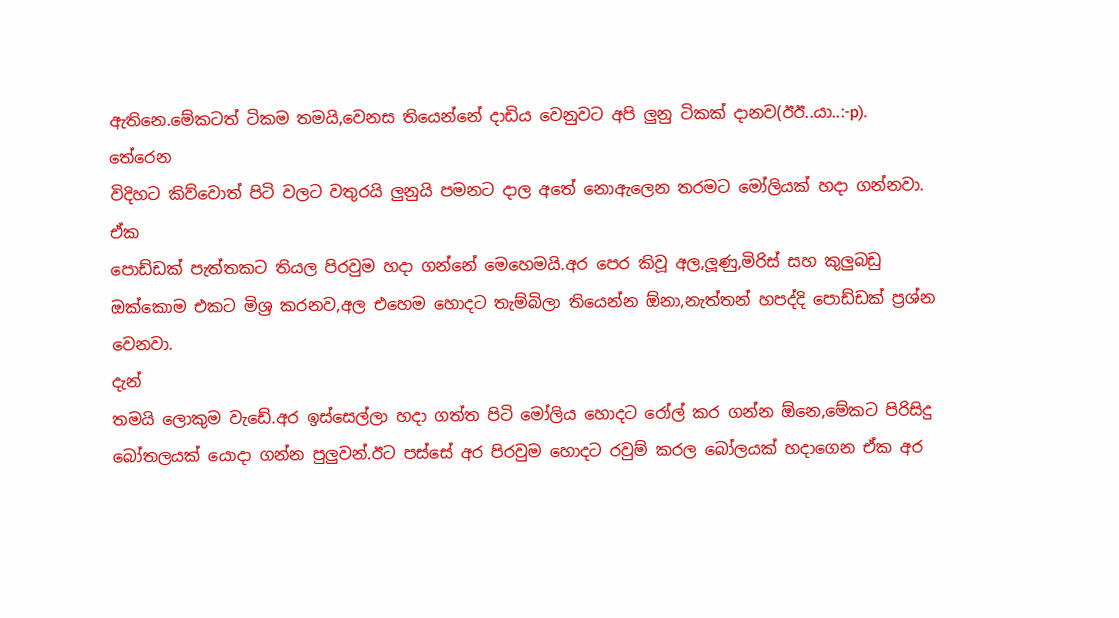ඇතිනෙ.මේකටත් ටිකම තමයි,වෙනස තියෙන්නේ දාඩිය වෙනුවට අපි ලුනු ටිකක් දානව(ඊඊ..යා..:-p).
තේරෙන
විදිහට කිව්වොත් පිටි වලට වතුරයි ලුනුයි පමනට දාල අතේ නොඇලෙන තරමට මෝලියක් හදා ගන්නවා.
ඒක
පොඩ්ඩක් පැත්තකට තියල පිරවුම හදා ගන්නේ මෙහෙමයි.අර පෙර කිවූ අල,ලූණු,මිරිස් සහ කුලුබඩු ඔක්කොම එකට මිශ්‍ර කරනව,අල එහෙම හොදට තැම්බිලා තියෙන්න ඕනා,නැත්තන් හපද්දි පොඩ්ඩක් ප්‍රශ්න වෙනවා.
දැන්
තමයි ලොකුම වැඩේ.අර ඉස්සෙල්ලා හදා ගත්ත පිටි මෝලිය හොදට රෝල් කර ගන්න ඕනෙ,මේකට පිරිසිදු බෝතලයක් යොදා ගන්න පුලුවන්.ඊට පස්සේ අර පිරවුම හොදට රවුම් කරල බෝලයක් හදාගෙන ඒක අර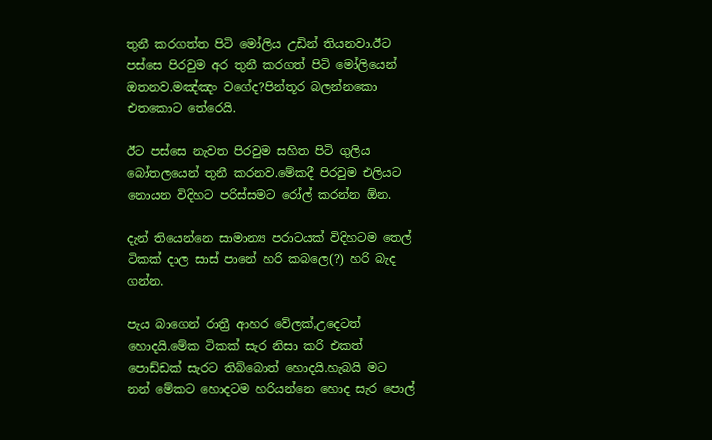තුනී කරගත්ත පිටි මෝලිය උඩින් තියනවා.ඊට පස්සෙ පිරවුම අර තුනී කරගත් පිටි මෝලියෙන් ඔතනව.මඤ්ඤං වගේද?පින්තූර බලන්නකො එතකොට තේරෙයි.

ඊට පස්සෙ නැවත පිරවුම සහිත පිටි ගුලිය බෝතලයෙන් තුනී කරනව.මේකදී පිරවුම එලියට නොයන විදිහට පරිස්සමට රෝල් කරන්න ඕන.

දැන් තියෙන්නෙ සාමාන්‍ය පරාටයක් විදිහටම තෙල් ටිකක් දාල සාස් පානේ හරි කබලෙ(?) හරි බැද ගන්න.

පැය බාගෙන් රාත්‍රී ආහර වේලක්,උදෙටත් හොදයි.මේක ටිකක් සැර නිසා කරි එකත් පොඩ්ඩක් සැරට තිබ්බොත් හොදයි.හැබයි මට නන් මේකට හොදටම හරියන්නෙ හොද සැර පොල්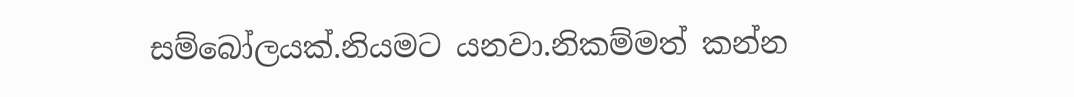සම්බෝලයක්.නියමට යනවා.නිකම්මත් කන්න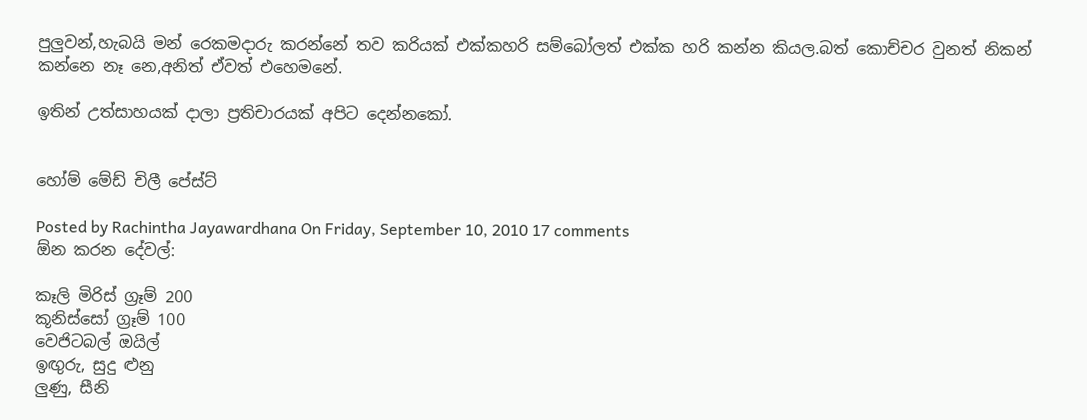පුලුවන්,හැබයි මන් රෙකමදාරු කරන්නේ තව කරියක් එක්කහරි සම්බෝලත් එක්ක හරි කන්න කියල.බත් කොච්චර වුනත් නිකන් කන්නෙ නෑ නෙ,අනිත් ඒවත් එහෙමනේ.

ඉතින් උත්සාහයක් දාලා ප්‍රතිචාරයක් අපිට දෙන්නකෝ.


හෝම් මේඩ් චිලී පේස්ට්

Posted by Rachintha Jayawardhana On Friday, September 10, 2010 17 comments
ඕන කරන දේවල්:

කෑලි මිරිස් ග්‍රෑම් 200
කූනිස්සෝ ග්‍රෑම් 100
වෙජිටබල් ඔයිල්
ඉඟුරු, සුදු ළුනු
ලුණු, සීනි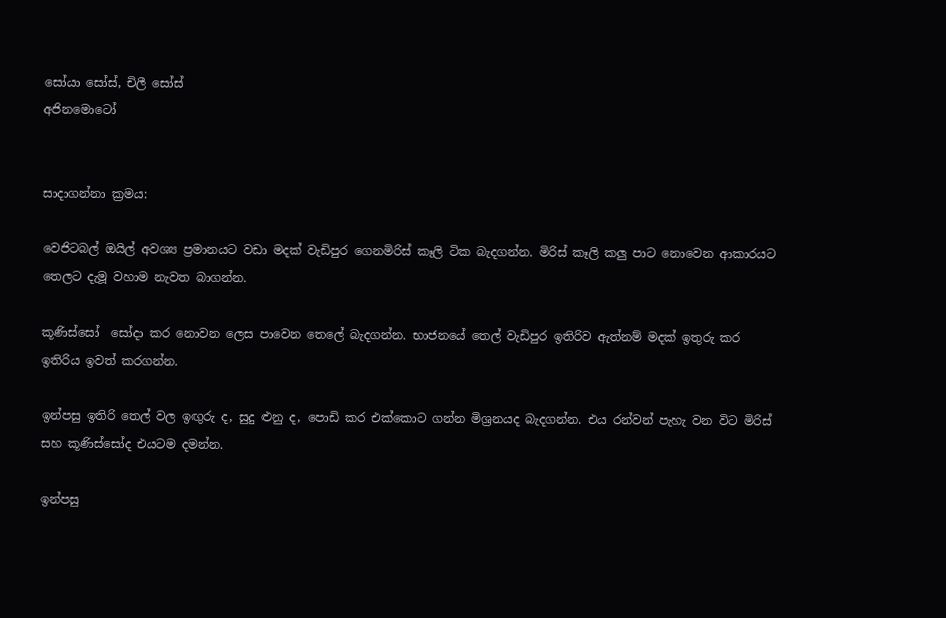සෝයා සෝස්, චිලී සෝස්
අජිනමොටෝ


සාදාගන්නා ක්‍රමය:

වෙජිටබල් ඔයිල් අවශ්‍ය ප්‍රමානයට වඩා මදක් වැඩිපුර ගෙනමිරිස් කෑලි ටික බැදගන්න. මිරිස් කෑලි කලු පාට නොවෙන ආකාරයට තෙලට දැමූ වහාම නැවත බාගන්න.

කූණිස්සෝ  සෝදා කර නොවන ලෙස පාවෙන තෙලේ බැදගන්න. භාජනයේ තෙල් වැඩිපුර ඉතිරිව ඇත්නම් මදක් ඉතුරු කර ඉතිරිය ඉවත් කරගන්න.

ඉන්පසු ඉතිරි තෙල් වල ඉඟුරු ද, සුදු ළුනු ද, පොඩි කර එක්කොට ගන්න මිශ්‍රනයද බැදගන්න. එය රන්වන් පැහැ වන විට මිරිස් සහ කූණිස්සෝද එයටම දමන්න.

ඉන්පසු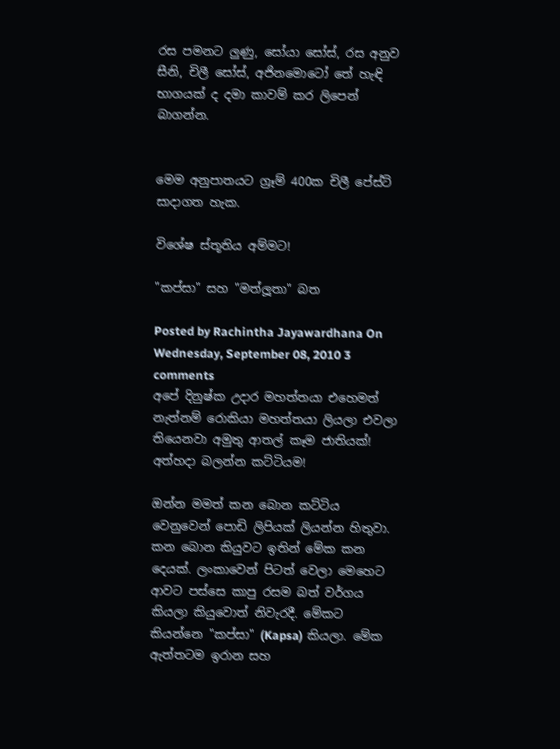රස පමනට ලුණු, සෝයා සෝස්, රස අනුව සීනි, චිලී සෝස්, අජිනමොටෝ තේ හැඳි භාගයක් ද දමා කාවම් කර ලිපෙන් බාගන්න.


මෙම අනුපාතයට ග්‍රෑම් 400ක චිලී පේස්ට් සාදාගත හැක.

විශේෂ ස්තූතිය අම්මට!

"කප්සා" සහ "මත්ලූතා" බත

Posted by Rachintha Jayawardhana On Wednesday, September 08, 2010 3 comments
අපේ දිනුෂ්ක උදාර මහත්තයා එහෙමත් නැත්නම් රොකියා මහත්තයා ලියලා එවලා තියෙනවා අමුතු ආතල් කෑම ජාතියක්! අත්හදා බලන්න කට්ටියම!

ඔන්න මමත් කන බොන කට්ටිය වෙනුවෙන් පොඩි ලිපියක් ලියන්න හිතුවා. කන බොන කියුවට ඉතින් මේක කන දෙයක්. ලංකාවෙන් පිටත් වෙලා මෙහෙට ආවට පස්සෙ කාපු රසම බත් වර්ගය කියලා කියුවොත් නිවැරදී. මේකට කියන්නෙ "කප්සා" (Kapsa) කියලා. මේක ඇත්තටම ඉරාන සහ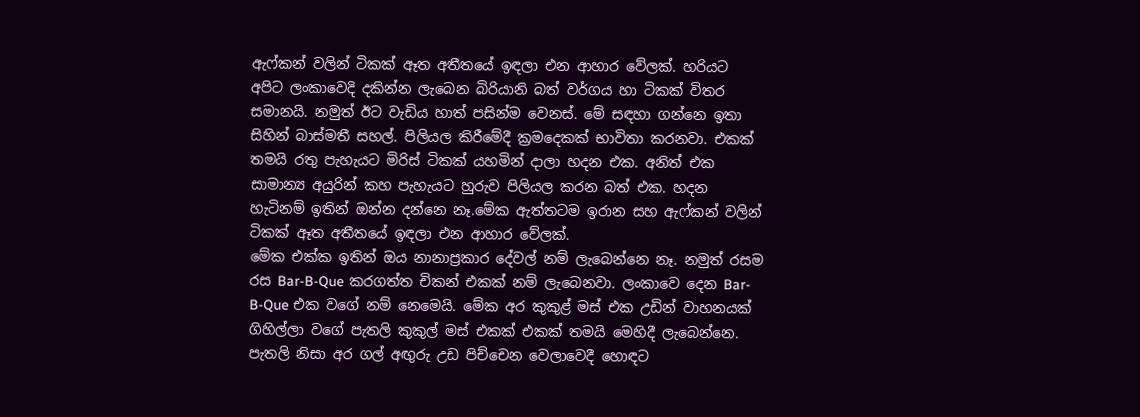ඇෆ්කන් වලින් ටිකක් ඈත අතීතයේ ඉඳලා එන ආහාර වේලක්. හරියට අපිට ලංකාවෙදි දකින්න ලැබෙන බිරියානි බත් වර්ගය හා ටිකක් විතර සමානයි. නමුත් ඊට වැඩිය හාත් පසින්ම වෙනස්. මේ සඳහා ගන්නෙ ඉතා සිහින් බාස්මතී සහල්. පිලියල කිරීමේදී ක්‍රමදෙකක් භාවිතා කරනවා. එකක් තමයි රතු පැහැයට මිරිස් ටිකක් යහමින් දාලා හදන එක. අනිත් එක සාමාන්‍ය අයුරින් කහ පැහැයට හුරුව පිලියල කරන බත් එක. හදන හැටිනම් ඉතින් ඔන්න දන්නෙ නෑ.මේක ඇත්තටම ඉරාන සහ ඇෆ්කන් වලින් ටිකක් ඈත අතීතයේ ඉඳලා එන ආහාර වේලක්.
මේක එක්ක ඉතින් ඔය නානාප්‍රකාර දේවල් නම් ලැබෙන්නෙ නෑ. නමුත් රසම රස Bar-B-Que කරගත්ත චිකන් එකක් නම් ලැබෙනවා. ලංකාවෙ දෙන Bar-B-Que එක වගේ නම් නෙමෙයි. මේක අර කුකුළ් මස් එක උඩින් වාහනයක් ගිහිල්ලා වගේ පැතලි කුකුල් මස් එකක් එකක් තමයි මෙහිදී ලැබෙන්නෙ. පැතලි නිසා අර ගල් අඟුරු උඩ පිච්චෙන වෙලාවෙදී හොඳට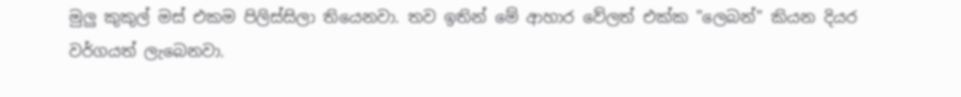මුලු කුකුල් මස් එකම පිලිස්සිලා තියෙනවා. තව ඉතින් මේ ආහාර වේලත් එක්ක "ලෙබන්" කියන දියර වර්ගයත් ලැබෙනවා.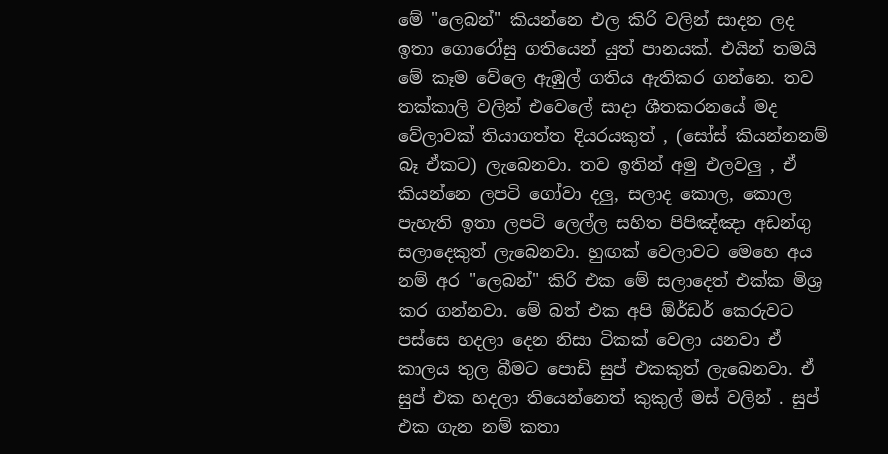මේ "ලෙබන්" කියන්නෙ එල කිරි වලින් සාදන ලද ඉතා ගොරෝසු ගතියෙන් යුත් පානයක්. එයින් තමයි මේ කෑම වේලෙ ඇඹුල් ගතිය ඇතිකර ගන්නෙ. තව තක්කාලි වලින් එවෙලේ සාදා ශීතකරනයේ මද වේලාවක් තියාගත්ත දියරයකුත් , (සෝස් කියන්නනම් බෑ ඒකට) ලැබෙනවා. තව ඉතින් අමු එලවලු , ඒ කියන්නෙ ලපටි ගෝවා දලු, සලාද කොල, කොල පැහැති ඉතා ලපටි ලෙල්ල සහිත පිපිඤ්ඤා අඩන්ගු සලාදෙකුත් ලැබෙනවා. හුඟක් වෙලාවට මෙහෙ අය නම් අර "ලෙබන්" කිරි එක මේ සලාදෙත් එක්ක මිශ්‍ර කර ගන්නවා. මේ බත් එක අපි ඕර්ඩර් කෙරුවට පස්සෙ හදලා දෙන නිසා ටිකක් වෙලා යනවා ඒ කාලය තුල බීමට පොඩි සුප් එකකුත් ලැබෙනවා. ඒ සුප් එක හදලා තියෙන්නෙත් කුකුල් මස් වලින් . සුප් එක ගැන නම් කතා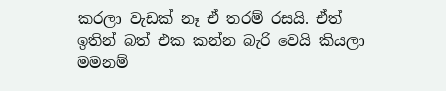කරලා වැඩක් නෑ ඒ තරම් රසයි. ඒත් ඉතින් බත් එක කන්න බැරි වෙයි කියලා මමනම්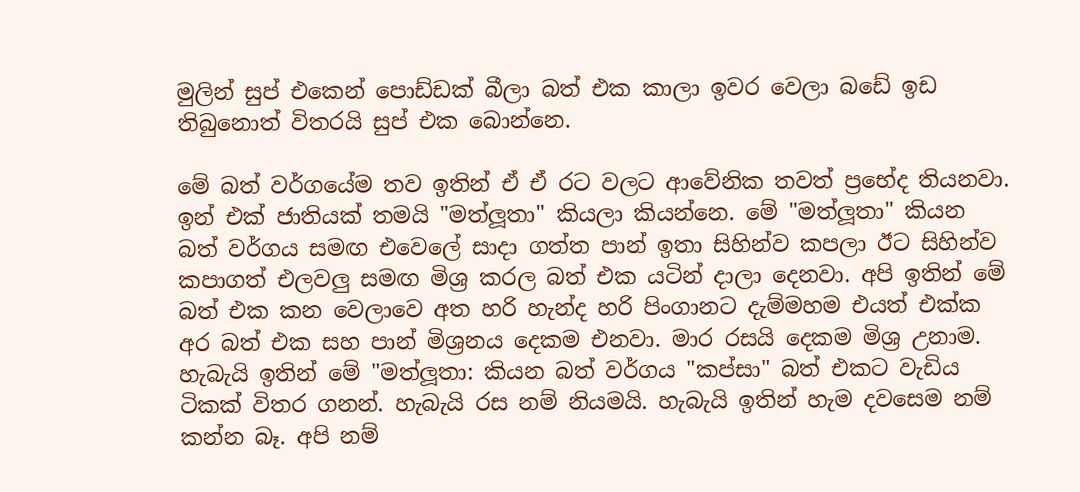මුලින් සුප් එකෙන් පොඩ්ඩක් බීලා බත් එක කාලා ඉවර වෙලා බඩේ ඉඩ තිබුනොත් විතරයි සුප් එක බොන්නෙ.

මේ බත් වර්ගයේම තව ඉතින් ඒ ඒ රට වලට ආවේනික තවත් ප්‍රභේද තියනවා. ඉන් එක් ජාතියක් තමයි "මත්ලූතා" කියලා කියන්නෙ. මේ "මත්ලූතා" කියන බත් වර්ගය සමඟ එවෙලේ සාදා ගත්ත පාන් ඉතා සිහින්ව කපලා ඊට සිහින්ව කපාගත් එලවලු සමඟ මිශ්‍ර කරල බත් එක යටින් දාලා දෙනවා. අපි ඉතින් මේ බත් එක කන වෙලාවෙ අත හරි හැන්ද හරි පිංගානට දැම්මහම එයත් එක්ක අර බත් එක සහ පාන් මිශ්‍රනය දෙකම එනවා. මාර රසයි දෙකම මිශ්‍ර උනාම. හැබැයි ඉතින් මේ "මත්ලූතා: කියන බත් වර්ගය "කප්සා" බත් එකට වැඩිය ටිකක් විතර ගනන්. හැබැයි රස නම් නියමයි. හැබැයි ඉතින් හැම දවසෙම නම් කන්න බෑ. අපි නම්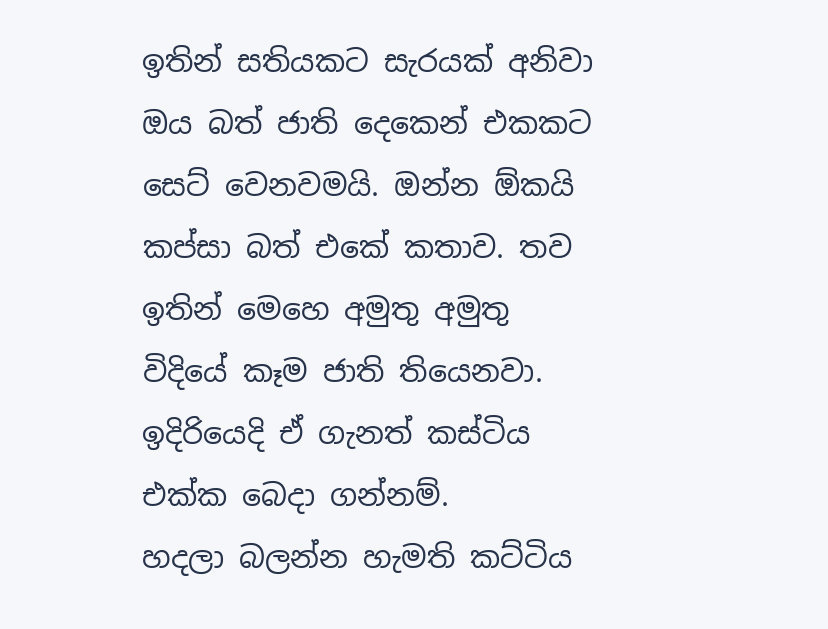ඉතින් සතියකට සැරයක් අනිවා ඔය බත් ජාති දෙකෙන් එකකට සෙට් වෙනවමයි. ඔන්න ඕකයි කප්සා බත් එකේ කතාව. තව ඉතින් මෙහෙ අමුතු අමුතු විදියේ කෑම ජාති තියෙනවා. ඉදිරියෙදි ඒ ගැනත් කස්ටිය එක්ක බෙදා ගන්නම්.
හදලා බලන්න හැමති කට්ටිය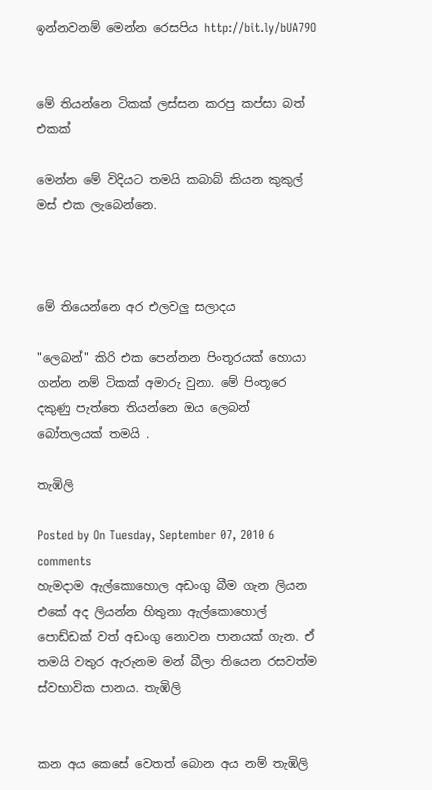ඉන්නවනම් මෙන්න රෙසපිය http://bit.ly/bUA79O


මේ තියන්නෙ ටිකක් ලස්සන කරපු කප්සා බත් එකක්

මෙන්න මේ විදියට තමයි කබාබ් කියන කුකුල් මස් එක ලැබෙන්නෙ.



මේ තියෙන්නෙ අර එලවලු සලාදය

"ලෙබන්" කිරි එක පෙන්නන පිංතූරයක් හොයා ගන්න නම් ටිකක් අමාරු වුනා. මේ පිංතූරෙ දකුණු පැත්තෙ තියන්නෙ ඔය ලෙබන් බෝතලයක් තමයි .

තැඹිලි

Posted by On Tuesday, September 07, 2010 6 comments
හැමදාම ඇල්කොහොල අඩංගු බීම ගැන ලියන එකේ අද ලියන්න හිතුනා ඇල්කොහොල් පොඩ්ඩක් වත් අඩංගු නොවන පානයක් ගැන. ඒ තමයි වතුර ඇරුනම මන් බීලා තියෙන රසවත්ම ස්වභාවික පානය. තැඹිලි


කන අය කෙසේ වෙතත් බොන අය නම් තැඹිලි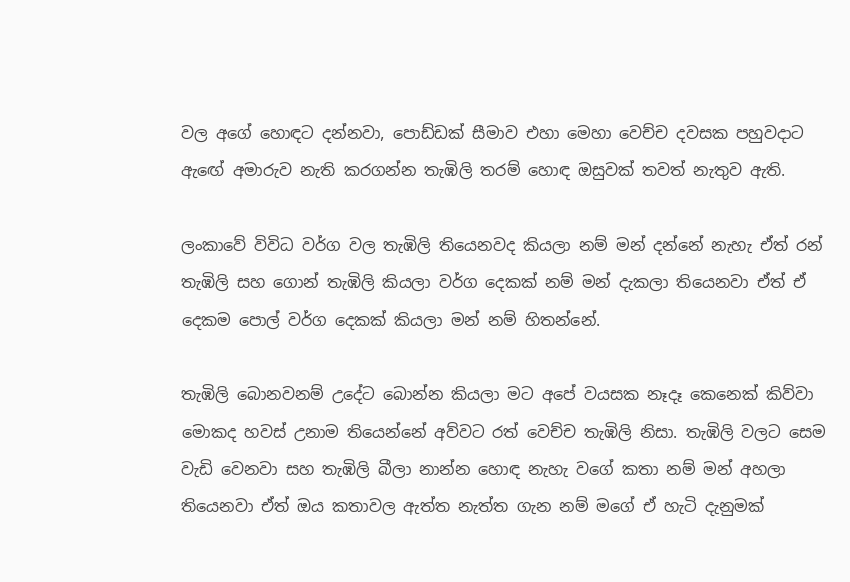වල අගේ හොඳට දන්නවා, පොඩ්ඩක් සීමාව එහා මෙහා වෙච්ච දවසක පහුවදාට ඇඟේ අමාරුව නැති කරගන්න තැඹිලි තරම් හොඳ ඔසුවක් තවත් නැතුව ඇති.

ලංකාවේ විවිධ වර්ග වල තැඹිලි තියෙනවද කියලා නම් මන් දන්නේ නැහැ ඒත් රන් තැඹිලි සහ ගොන් තැඹිලි කියලා වර්ග දෙකක් නම් මන් දැකලා තියෙනවා ඒත් ඒ දෙකම පොල් වර්ග දෙකක් කියලා මන් නම් හිතන්නේ.

තැඹිලි බොනවනම් උදේට බොන්න කියලා මට අපේ වයසක නෑදෑ කෙනෙක් කිව්වා මොකද හවස් උනාම තියෙන්නේ අව්වට රත් වෙච්ච තැඹිලි නිසා. තැඹිලි වලට සෙම වැඩි වෙනවා සහ තැඹිලි බීලා නාන්න හොඳ නැහැ වගේ කතා නම් මන් අහලා තියෙනවා ඒත් ඔය කතාවල ඇත්ත නැත්ත ගැන නම් මගේ ඒ හැටි දැනුමක්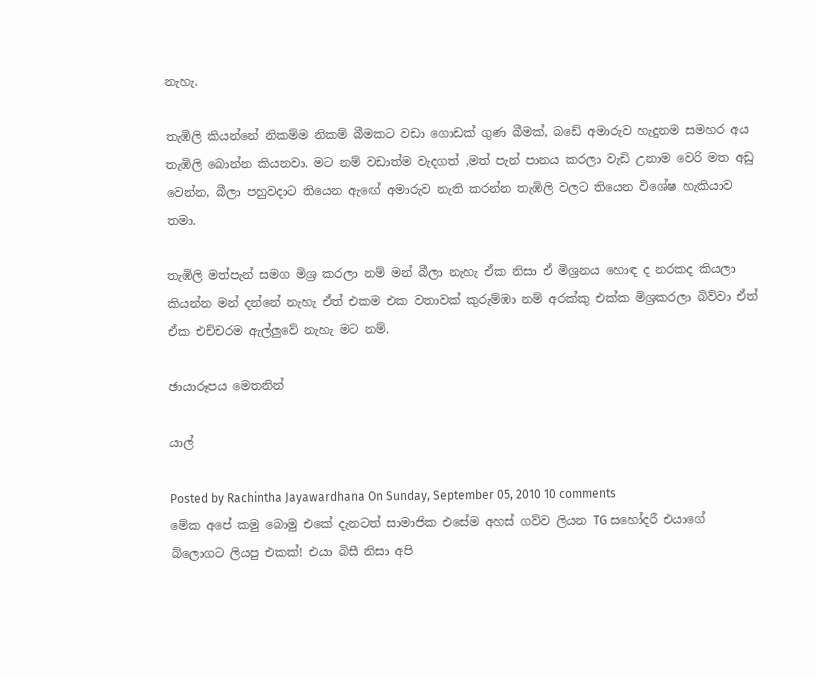නැහැ.

තැඹිලි කියන්නේ නිකම්ම නිකම් බීමකට වඩා ගොඩක් ගුණ බීමක්, බඩේ අමාරුව හැදුනම සමහර අය  තැඹිලි බොන්න කියනවා. මට නම් වඩාත්ම වැදගත් ,මත් පැන් පානය කරලා වැඩි උනාම වෙරි මත අඩු වෙන්න, බීලා පහුවදාට තියෙන ඇඟේ අමාරුව නැති කරන්න තැඹිලි වලට තියෙන විශේෂ හැකියාව තමා.

තැඹිලි මත්පැන් සමග මිශ්‍ර කරලා නම් මන් බීලා නැහැ ඒක නිසා ඒ මිශ්‍රනය හොඳ ද නරකද කියලා කියන්න මන් දන්නේ නැහැ ඒත් එකම එක වතාවක් කුරුම්ඹා නම් අරක්කු එක්ක මිශ්‍රකරලා බිව්වා ඒත් ඒක එච්චරම ඇල්ලුවේ නැහැ මට නම්.

ඡායාරූපය මෙතනින්

යාල්

Posted by Rachintha Jayawardhana On Sunday, September 05, 2010 10 comments
මේක අපේ කමු බොමු එකේ දැනටත් සාමාජික එසේම අහස් ගව්ව ලියන TG සහෝදරී එයාගේ බ්ලොගට ලියපු එකක්! එයා බිසී නිසා අපි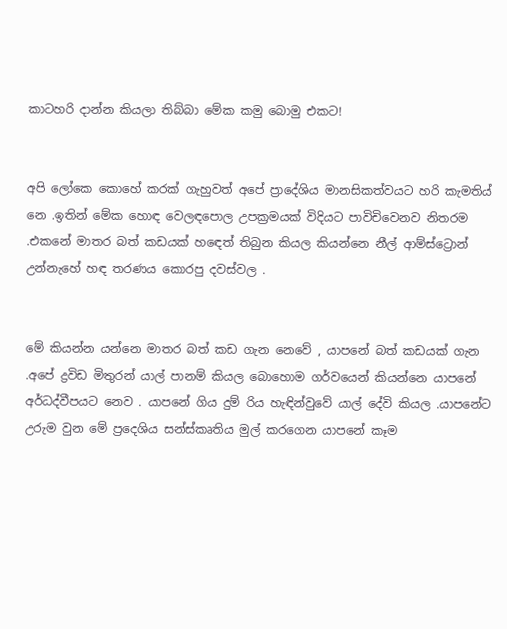කාටහරි දාන්න කියලා තිබ්බා මේක කමු බොමු එකට!


අපි ලෝකෙ කොහේ කරක් ගැහුවත් අපේ ප්‍රාදේශිය මානසිකත්වයට හරි කැමතිය් නෙ .ඉතින් මේක හොඳ වෙලඳපොල උපක්‍රමයක් විදියට පාවිචිවෙනව නිතරම .එකනේ මාතර බත් කඩයක් හඳෙත් තිබුන කියල කියන්නෙ නීල් ආම්ස්ට්‍රොන් උන්නැහේ හඳ තරණය කොරපු දවස්වල .


මේ කියන්න යන්නෙ මාතර බත් කඩ ගැන නෙවේ , යාපනේ බත් කඩයක් ගැන .අපේ ද්‍රවිඩ මිතුරන් යාල් පානම් කියල බොහොම ගර්වයෙන් කියන්නෙ යාපනේ අර්ධද්වීපයට නෙව . යාපනේ ගිය දුම් රිය හැඳින්වුවේ යාල් දේවි කියල .යාපනේට උරුම වුන මේ ප්‍රදෙශිය සන්ස්කෘතිය මුල් කරගෙන යාපනේ කෑම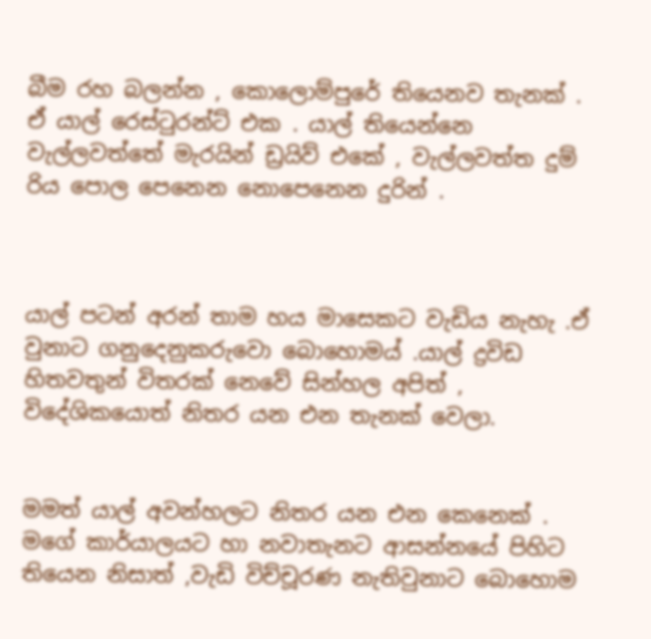බීම රහ බලන්න , කොලොම්පුරේ තියෙනව තැනක් . ඒ යාල් රෙස්ටුරන්ට් එක . යාල් තියෙන්නෙ වැල්ලවත්තේ මැරයින් ඩ්‍රයිව් එකේ , වැල්ලවත්ත දුම් රිය පොල පෙනෙන නොපෙනෙන දුරින් .



යාල් පටන් අරන් තාම හය මාසෙකට වැඩිය නැහැ .ඒ වුනාට ගනුදෙනුකරුවො බොහොමය් .යාල් ද්‍රවිඩ හිතවතුන් විතරක් නෙවේ සින්හල අපිත් , විදේශිකයොත් නිතර යන එන තැනක් වෙලා.


මමත් යාල් අවන්හලට නිතර යන එන කෙනෙක් . මගේ කාර්යාලයට හා නවාතැනට ආසන්නයේ පිහිට තියෙන නිසාත් ,වැඩි විච්චූරණ නැතිවුනාට බොහොම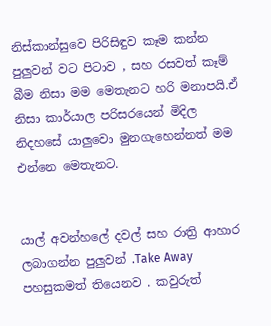නිස්කාන්සුවෙ පිරිසිඳුව කෑම කන්න පුලුවන් වට පිටාව , සහ රසවත් කෑම් බීම නිසා මම මෙතැනට හරි මනාපයි.ඒ නිසා කාර්යාල පරිසරයෙන් මිදිල නිදහසේ යාලුවො මුනගැහෙන්නත් මම එන්නෙ මෙතැනට.


යාල් අවන්හලේ දවල් සහ රාත්‍රි ආහාර ලබාගන්න පුලුවන් .Take Away පහසුකමත් තියෙනව . කවුරුත්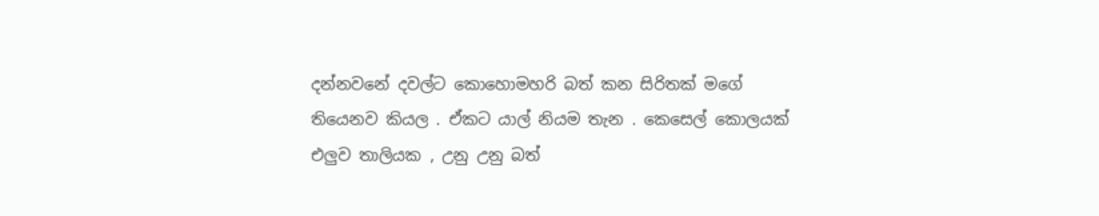දන්නවනේ දවල්ට කොහොමහරි බත් කන සිරිතක් මගේ තියෙනව කියල . ඒකට යාල් නියම තැන . කෙසෙල් කොලයක් එලුව තාලියක , උනු උනු බත්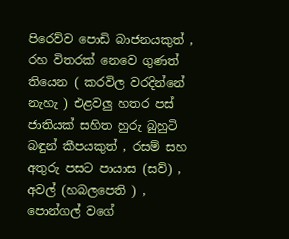පිරෙව්ව පොඩි බාජනයකුත් , රහ විතරක් නෙවෙ ගුණත් තියෙන ( කරවිල වරදින්නේ නැහැ ) එළවලු හතර පස් ජාතියක් සහිත හුරු බුහුටි බඳුන් කීපයකුත් , රසම් සහ අතුරු පසට පායාස (සව්) , අවල් (හබලපෙති ) , පොන්ගල් වගේ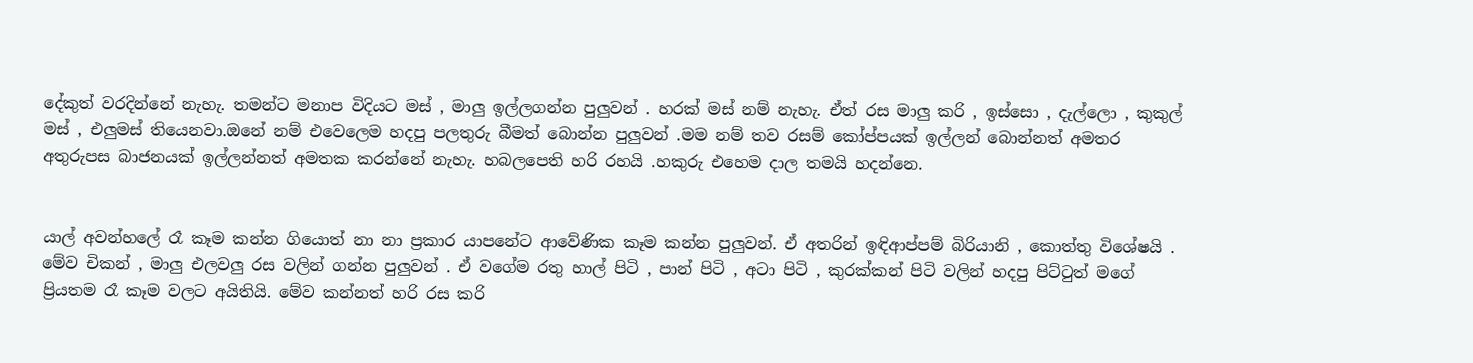දේකුත් වරදින්නේ නැහැ. තමන්ට මනාප විදියට මස් , මාලු ඉල්ලගන්න පුලුවන් . හරක් මස් නම් නැහැ. ඒත් රස මාලු කරි , ඉස්සො , දැල්ලො , කුකුල් මස් , එලුමස් තියෙනවා.ඔනේ නම් එවෙලෙම හදපු පලතුරු බීමත් බොන්න පුලුවන් .මම නම් තව රසම් කෝප්පයක් ඉල්ලන් බොන්නත් අමතර අතුරුපස බාජනයක් ඉල්ලන්නත් අමතක කරන්නේ නැහැ. හබලපෙති හරි රහයි .හකුරු එහෙම දාල තමයි හදන්නෙ.


යාල් අවන්හලේ රෑ කෑම කන්න ගියොත් නා නා ප්‍රකාර යාපනේට ආවේණික කෑම කන්න පුලුවන්. ඒ අතරින් ඉඳිආප්පම් බිරියානි , කොත්තු විශේෂයි . මේව චිකන් , මාලු එලවලු රස වලින් ගන්න පුලුවන් . ඒ වගේම රතු හාල් පිටි , පාන් පිටි , අටා පිටි , කුරක්කන් පිටි වලින් හදපු පිට්ටුත් මගේ ප්‍රියතම රෑ කෑම වලට අයිතියි. මේව කන්නත් හරි රස කරි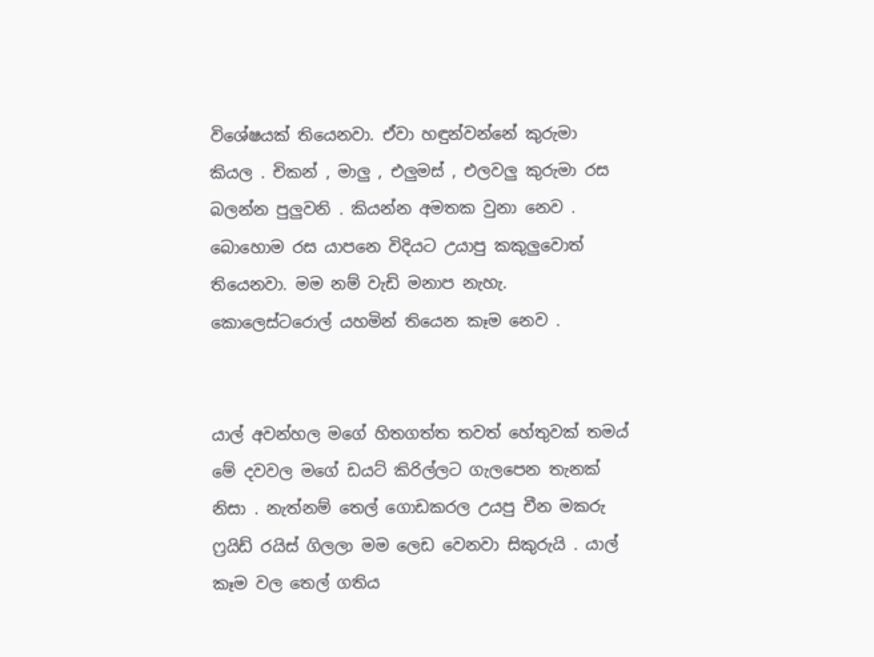විශේෂයක් තියෙනවා. ඒවා හඳුන්වන්නේ කුරුමා කියල . චිකන් , මාලු , එලුමස් , එලවලු කුරුමා රස බලන්න පුලුවනි . කියන්න අමතක වුනා නෙව . බොහොම රස යාපනෙ විදියට උයාපු කකුලුවොත් තියෙනවා. මම නම් වැඩි මනාප නැහැ. කොලෙස්ටරොල් යහමින් තියෙන කෑම නෙව .


යාල් අවන්හල මගේ හිතගත්ත තවත් හේතුවක් තමය් මේ දවවල මගේ ඩයට් කිරිල්ලට ගැලපෙන තැනක් නිසා . නැත්නම් තෙල් ගොඩකරල උයපු චීන මකරු ෆ්‍රයිඩ් රයිස් ගිලලා මම ලෙඩ වෙනවා සිකුරුයි . යාල් කෑම වල තෙල් ගතිය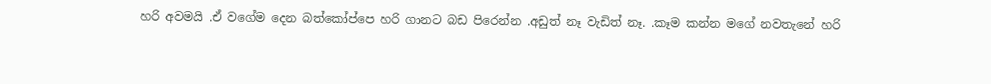හරි අවමයි .ඒ වගේම දෙන බත්කෝප්පෙ හරි ගානට බඩ පිරෙන්න .අඩුත් නෑ වැඩිත් නෑ. .කෑම කන්න මගේ නවතැනේ හරි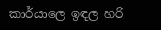කාර්යාලෙ ඉඳල හරි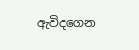ඇවිදගෙන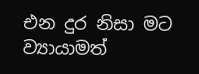එන දුර නිසා මට ව්‍යායාමත්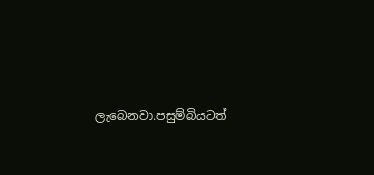ලැබෙනවා.පසුම්බියටත්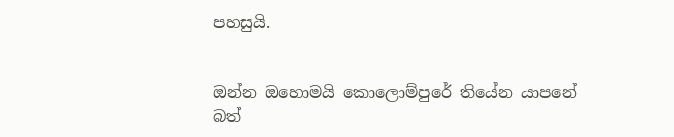පහසුයි.


ඔන්න ඔහොමයි කොලොම්පුරේ තියේන යාපනේ බත්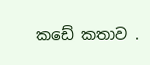කඩේ කතාව .